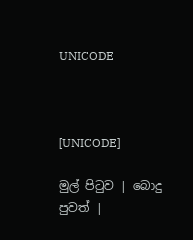UNICODE



[UNICODE]

මුල් පිටුව | බොදු පුවත් |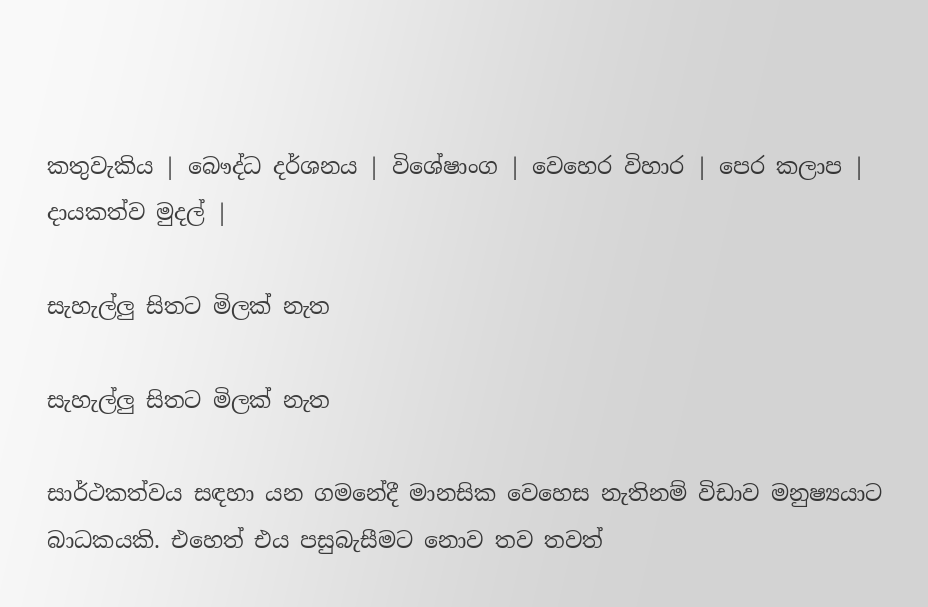කතුවැකිය | බෞද්ධ දර්ශනය | විශේෂාංග | වෙහෙර විහාර | පෙර කලාප | දායකත්ව මුදල් |

සැහැල්ලු සිතට මිලක් නැත

සැහැල්ලු සිතට මිලක් නැත

සාර්ථකත්වය සඳහා යන ගමනේදී මානසික වෙහෙස නැතිනම් විඩාව මනුෂ්‍යයාට බාධකයකි. එහෙත් එය පසුබැසීමට නොව තව තවත්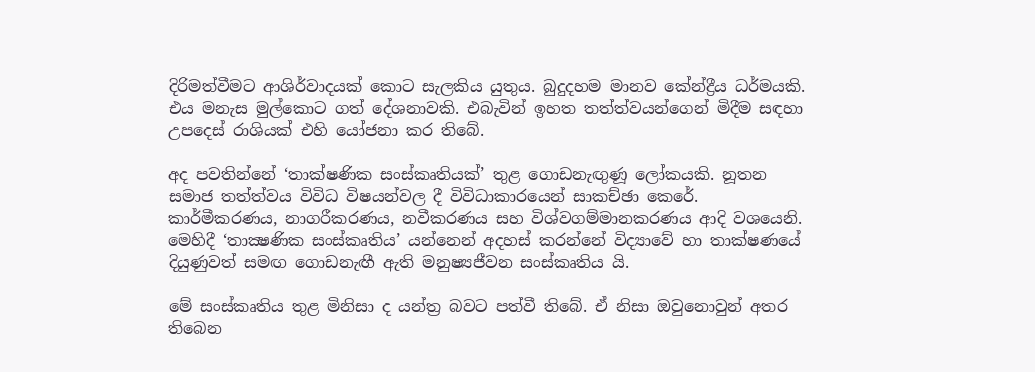දිරිමත්වීමට ආශිර්වාදයක් කොට සැලකිය යුතුය. බුදුදහම මානව කේන්ද්‍රීය ධර්මයකි. එය මනැස මුල්කොට ගත් දේශනාවකි. එබැවින් ඉහත තත්ත්වයන්ගෙන් මිදීම සඳහා උපදෙස් රාශියක් එහි යෝජනා කර තිබේ.

අද පවතින්නේ ‘තාක්ෂණික සංස්කෘතියක්’ තුළ ගොඩනැඟුණූ ලෝකයකි. නූතන සමාජ තත්ත්වය විවිධ විෂයන්වල දී විවිධාකාරයෙන් සාකච්ඡා කෙරේ. කාර්මීකරණය, නාගරීකරණය, නවීකරණය සහ විශ්වගම්මානකරණය ආදි වශයෙනි. මෙහිදී ‘තාක්‍ෂණික සංස්කෘතිය’ යන්නෙන් අදහස් කරන්නේ විද්‍යාවේ හා තාක්ෂණයේ දියුණුවත් සමඟ ගොඩනැඟී ඇති මනුෂ්‍යජීවන සංස්කෘතිය යි.

මේ සංස්කෘතිය තුළ මිනිසා ද යන්ත්‍ර බවට පත්වී තිබේ. ඒ නිසා ඔවුනොවුන් අතර තිබෙන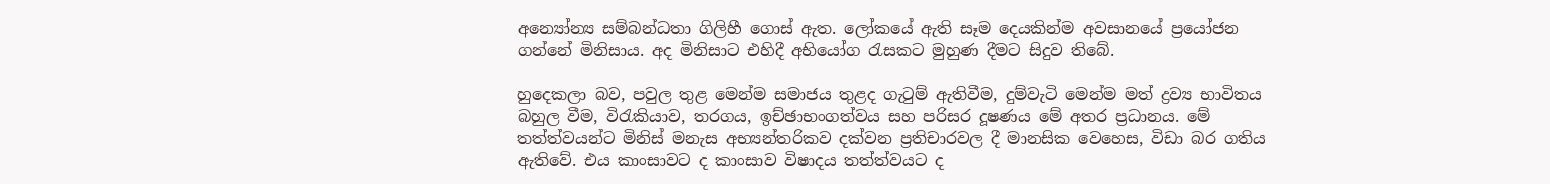අන්‍යෝන්‍ය සම්බන්ධතා ගිලිහී ගොස් ඇත. ලෝකයේ ඇති සෑම දෙයකින්ම අවසානයේ ප්‍රයෝජන ගන්නේ මිනිසාය. අද මිනිසාට එහිදී අභියෝග රැසකට මුහුණ දීමට සිදුව තිබේ.

හුදෙකලා බව, පවුල තුළ මෙන්ම සමාජය තුළද ගැටුම් ඇතිවීම, දුම්වැටි මෙන්ම මත් ද්‍රව්‍ය භාවිතය බහුල වීම, විරැකියාව, තරගය, ඉච්ඡාභංගත්වය සහ පරිසර දූෂණය මේ අතර ප්‍රධානය. මේ තත්ත්වයන්ට මිනිස් මනැස අභ්‍යන්තරිකව දක්වන ප්‍රතිචාරවල දී මානසික වෙහෙස, විඩා බර ගතිය ඇතිවේ. එය කාංසාවට ද කාංසාව විෂාදය තත්ත්වයට ද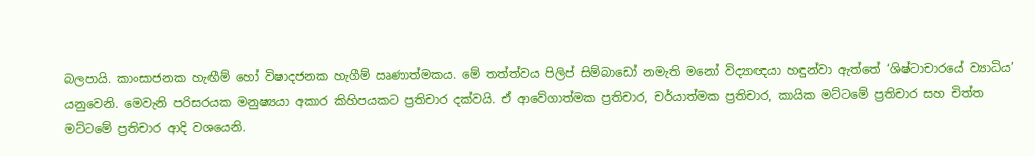බලපායි. කාංසාජනක හැඟීම් හෝ විෂාදජනක හැගීම් ඍණාත්මකය. මේ තත්ත්වය පිලිප් සිම්බාඩෝ නමැති මනෝ විද්‍යාඥයා හඳුන්වා ඇත්තේ ‘ශිෂ්ටාචාරයේ ව්‍යාධිය’ යනුවෙනි. මෙවැනි පරිසරයක මනුෂ්‍යයා අකාර කිහිපයකට ප්‍රතිචාර දක්වයි. ඒ ආවේගාත්මක ප්‍රතිචාර, චර්යාත්මක ප්‍රතිචාර, කායික මට්ටමේ ප්‍රතිචාර සහ චිත්ත මට්ටමේ ප්‍රතිචාර ආදි වශයෙනි.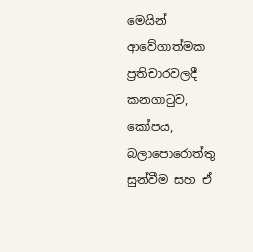මෙයින් ආවේගාත්මක ප්‍රතිචාරවලදී කනගාටුව, කෝපය, බලාපොරොත්තු සුන්වීම සහ ඒ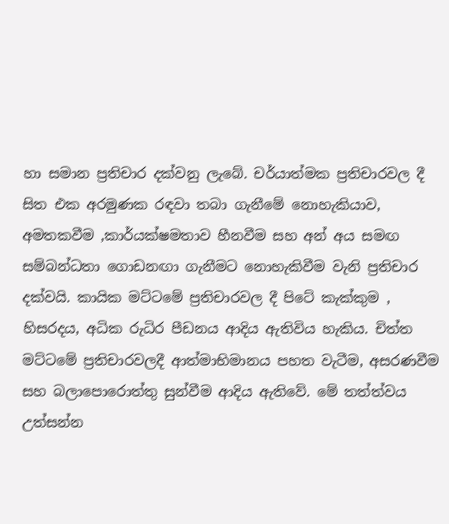හා සමාන ප්‍රතිචාර දක්වනු ලැබේ. චර්යාත්මක ප්‍රතිචාරවල දී සිත එක අරමුණක රඳවා තබා ගැනීමේ නොහැකියාව, අමතකවීම ,කාර්යක්ෂමතාව හීනවීම සහ අන් අය සමඟ සම්බන්ධතා ගොඩනඟා ගැනීමට නොහැකිවීම වැනි ප්‍රතිචාර දක්වයි. කායික මට්ටමේ ප්‍රතිචාරවල දී පිටේ කැක්කුම , හිසරදය, අධික රුධිර පීඩනය ආදිය ඇතිවිය හැකිය. චිත්ත මට්ටමේ ප්‍රතිචාරවලදී ආත්මාභිමානය පහත වැටීම, අසරණවීම සහ බලාපොරොත්තු සුන්වීම ආදිය ඇතිවේ. මේ තත්ත්වය උත්සන්න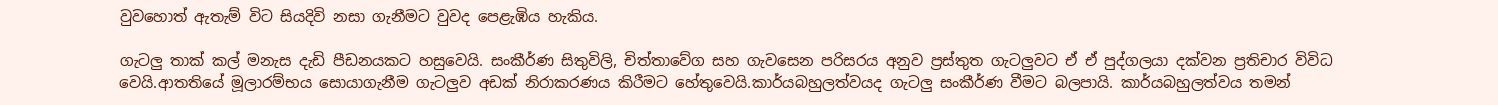වුවහොත් ඇතැම් විට සියදිවි නසා ගැනීමට වුවද පෙළැඹිය හැකිය.

ගැටලු තාක් කල් මනැස දැඩි පීඩනයකට හසුවෙයි. සංකීර්ණ සිතුවිලි, චිත්තාවේග සහ ගැවසෙන පරිසරය අනුව ප්‍රස්තුත ගැටලුවට ඒ ඒ පුද්ගලයා දක්වන ප්‍රතිචාර විවිධ වෙයි.ආතතියේ මූලාරම්භය සොයාගැනීම ගැටලුව අඩක් නිරාකරණය කිරීමට හේතුවෙයි.කාර්යබහුලත්වයද ගැටලු සංකීර්ණ වීමට බලපායි. කාර්යබහුලත්වය තමන්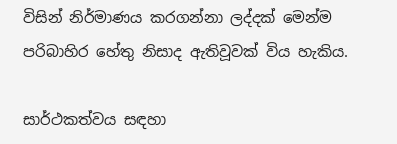විසින් නිර්මාණය කරගන්නා ලද්දක් මෙන්ම පරිබාහිර හේතු නිසාද ඇතිවූවක් විය හැකිය.

සාර්ථකත්වය සඳහා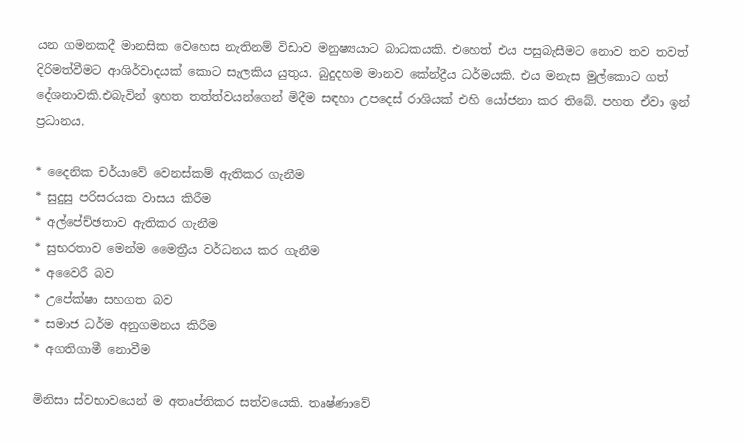යන ගමනකදී මානසික වෙහෙස නැතිනම් විඩාව මනුෂ්‍යයාට බාධකයකි. එහෙත් එය පසුබැසීමට නොව තව තවත් දිරිමත්වීමට ආශිර්වාදයක් කොට සැලකිය යුතුය. බුදුදහම මානව කේන්ද්‍රීය ධර්මයකි. එය මනැස මුල්කොට ගත් දේශනාවකි.එබැවින් ඉහත තත්ත්වයන්ගෙන් මිදීම සඳහා උපදෙස් රාශියක් එහි යෝජනා කර තිබේ. පහත ඒවා ඉන් ප්‍රධානය.

* දෛනික චර්යාවේ වෙනස්කම් ඇතිකර ගැනීම
* සුදුසු පරිසරයක වාසය කිරීම
* අල්පේච්ඡතාව ඇතිකර ගැනීම
* සුභරතාව මෙන්ම මෛත්‍රීය වර්ධනය කර ගැනීම
* අවෛරී බව
* උපේක්ෂා සහගත බව
* සමාජ ධර්ම අනුගමනය කිරීම
* අගතිගාමී නොවීම

මිනිසා ස්වභාවයෙන් ම අතෘප්තිකර සත්වයෙකි. තෘෂ්ණාවේ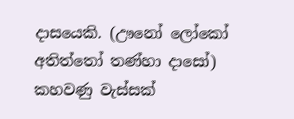දාසයෙකි. (ඌනෝ ලෝකෝ අතිත්තෝ තණ්හා දාසෝ) කහවණු වැස්සක්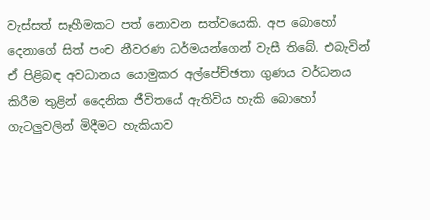වැස්සත් සෑහීමකට පත් නොවන සත්වයෙකි. අප බොහෝ දෙනාගේ සිත් පංච නීවරණ ධර්මයන්ගෙන් වැසී තිබේ. එබැවින් ඒ පිළිබඳ අවධානය යොමුකර අල්පේච්ඡතා ගුණය වර්ධනය කිරීම තුළින් දෛනික ජීවිතයේ ඇතිවිය හැකි බොහෝ ගැටලුවලින් මිදීමට හැකියාව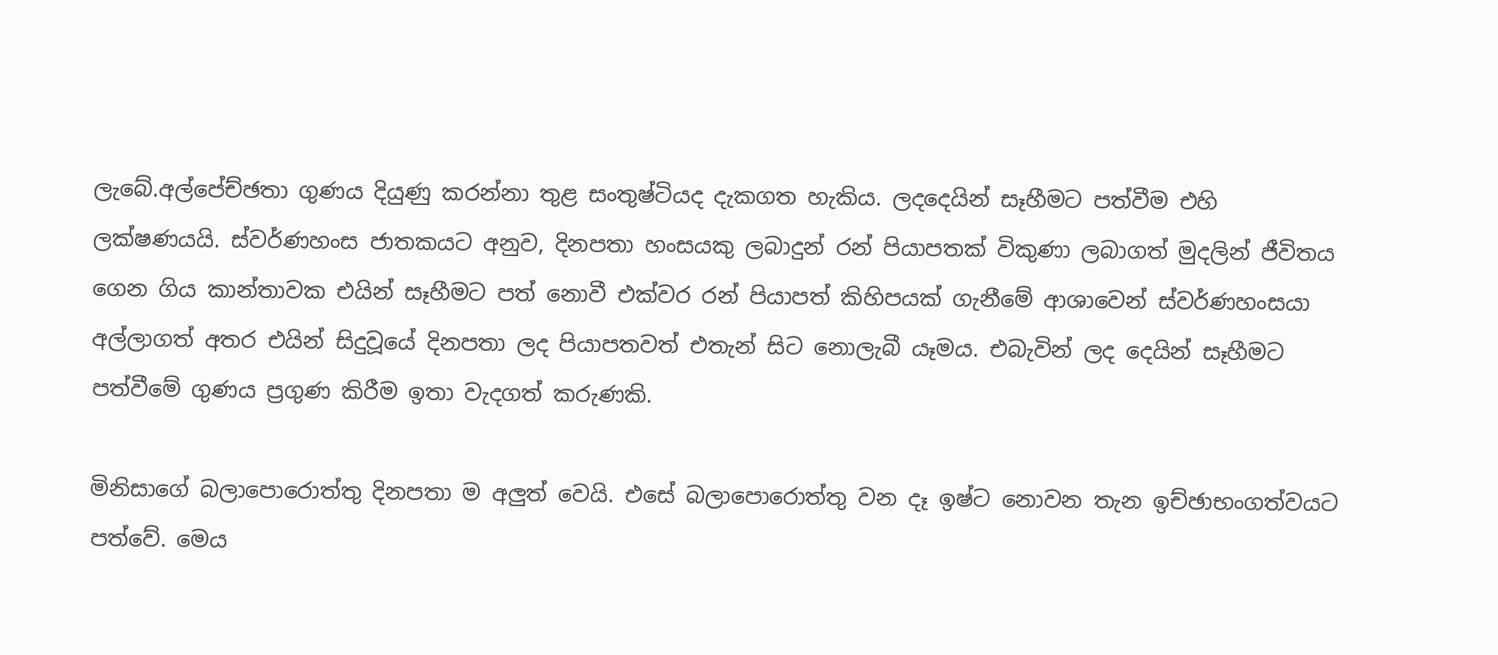ලැබේ.අල්පේච්ඡතා ගුණය දියුණු කරන්නා තුළ සංතුෂ්ටියද දැකගත හැකිය. ලදදෙයින් සෑහීමට පත්වීම එහි ලක්ෂණයයි. ස්වර්ණහංස ජාතකයට අනුව, දිනපතා හංසයකු ලබාදුන් රන් පියාපතක් විකුණා ලබාගත් මුදලින් ජීවිතය ගෙන ගිය කාන්තාවක එයින් සෑහීමට පත් නොවී එක්වර රන් පියාපත් කිහිපයක් ගැනීමේ ආශාවෙන් ස්වර්ණහංසයා අල්ලාගත් අතර එයින් සිදුවූයේ දිනපතා ලද පියාපතවත් එතැන් සිට නොලැබී යෑමය. එබැවින් ලද දෙයින් සෑහීමට පත්වීමේ ගුණය ප්‍රගුණ කිරීම ඉතා වැදගත් කරුණකි.

මිනිසාගේ බලාපොරොත්තු දිනපතා ම අලුත් වෙයි. එසේ බලාපොරොත්තු වන දෑ ඉෂ්ට නොවන තැන ඉච්ඡාභංගත්වයට පත්වේ. මෙය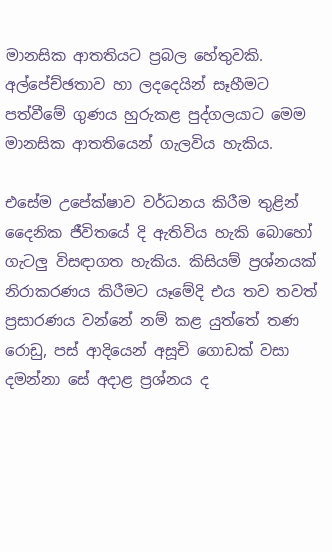මානසික ආතතියට ප්‍රබල හේතුවකි. අල්පේච්ඡතාව හා ලදදෙයින් සෑහීමට පත්වීමේ ගුණය හුරුකළ පුද්ගලයාට මෙම මානසික ආතතියෙන් ගැලවිය හැකිය.

එසේම උපේක්ෂාව වර්ධනය කිරීම තුළින් දෛනික ජීවිතයේ දි ඇතිවිය හැකි බොහෝ ගැටලු විසඳාගත හැකිය. කිසියම් ප්‍රශ්නයක් නිරාකරණය කිරීමට යෑමේදි එය තව තවත් ප්‍රසාරණය වන්නේ නම් කළ යුත්තේ තණ රොඩු, පස් ආදියෙන් අසූචි ගොඩක් වසා දමන්නා සේ අදාළ ප්‍රශ්නය ද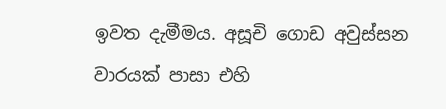ඉවත දැමීමය. අසූචි ගොඩ අවුස්සන වාරයක් පාසා එහි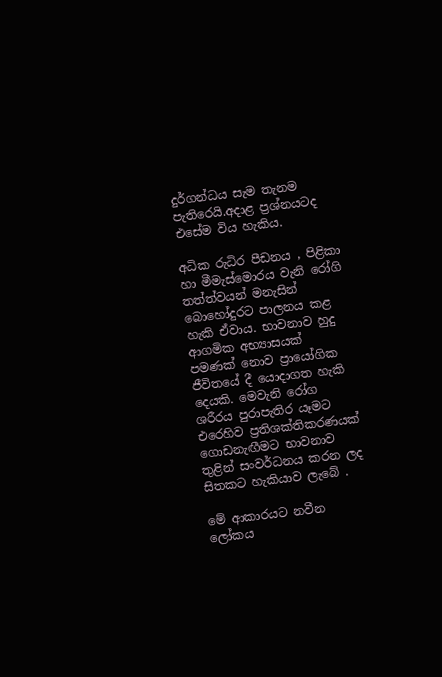දුර්ගන්ධය සැම තැනම පැතිරෙයි.අදාළ ප්‍රශ්නයටද එසේම විය හැකිය.

අධික රුධිර පීඩනය , පිළිකා හා මීමැස්මොරය වැනි රෝගි තත්ත්වයන් මනැසින් බොහෝදුරට පාලනය කළ හැකි ඒවාය. භාවනාව හුදු ආගමික අභ්‍යාසයක් පමණක් නොව ප්‍රායෝගික ජීවිතයේ දී යොදාගත හැකි දෙයකි. මෙවැනි රෝග ශරීරය පුරාපැතිර යෑමට එරෙහිව ප්‍රතිශක්තිකරණයක් ගොඩනැඟීමට භාවනාව තුළින් සංවර්ධනය කරන ලද සිතකට හැකියාව ලැබේ .

මේ ආකාරයට නවීන ලෝකය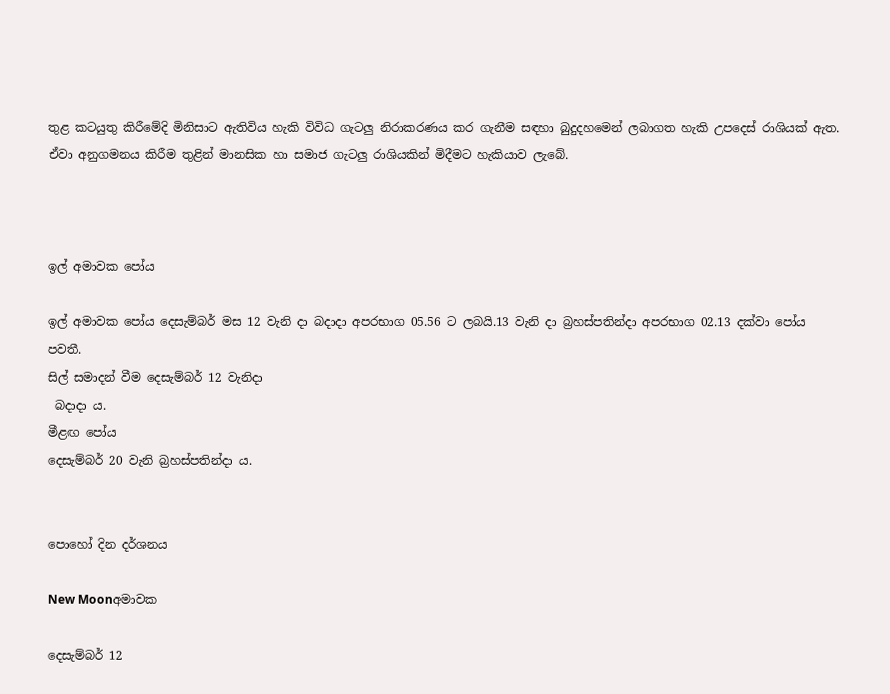තුළ කටයුතු කිරීමේදි මිනිසාට ඇතිවිය හැකි විවිධ ගැටලු නිරාකරණය කර ගැනීම සඳහා බුදුදහමෙන් ලබාගත හැකි උපදෙස් රාශියක් ඇත. ඒවා අනුගමනය කිරීම තුළින් මානසික හා සමාජ ගැටලු රාශියකින් මිදීමට හැකියාව ලැබේ.



ඉල් අමාවක පෝය

ඉල් අමාවක පෝය දෙසැම්බර් මස 12 වැනි දා බදාදා අපරභාග 05.56 ට ලබයි.13 වැනි දා බ්‍රහස්පතින්දා අපරභාග 02.13 දක්වා පෝය පවතී.
සිල් සමාදන් වීම දෙසැම්බර් 12 වැනිදා
 බදාදා ය.
මීළඟ පෝය
දෙසැම්බර් 20 වැනි බ්‍රහස්පතින්දා ය.


පොහෝ දින දර්ශනය

New Moonඅමාවක

දෙසැම්බර් 12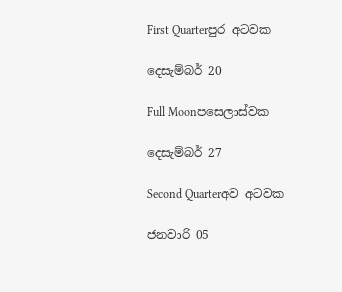First Quarterපුර අටවක

දෙසැම්බර් 20

Full Moonපසෙලාස්වක

දෙසැම්බර් 27

Second Quarterඅව අටවක

ජනවාරි 05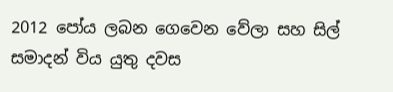2012 පෝය ලබන ගෙවෙන වේලා සහ සිල් සමාදන් විය යුතු දවස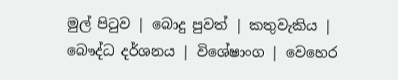මුල් පිටුව | බොදු පුවත් | කතුවැකිය | බෞද්ධ දර්ශනය | විශේෂාංග | වෙහෙර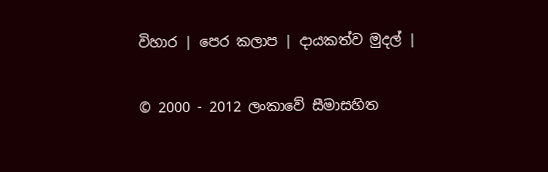විහාර | පෙර කලාප | දායකත්ව මුදල් |

© 2000 - 2012 ලංකාවේ සීමාසහිත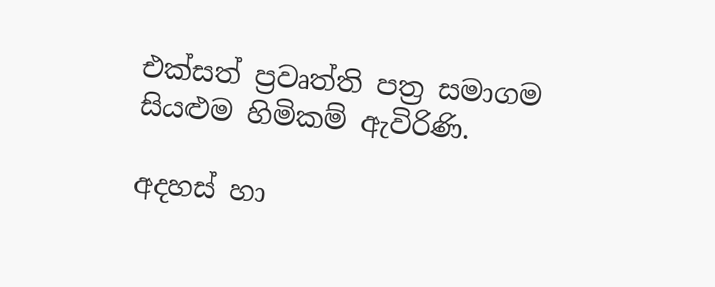එක්සත් ප්‍රවෘත්ති පත්‍ර සමාගම
සියළුම හිමිකම් ඇවිරිණි.

අදහස් හා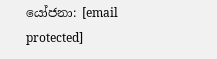යෝජනා: [email protected]